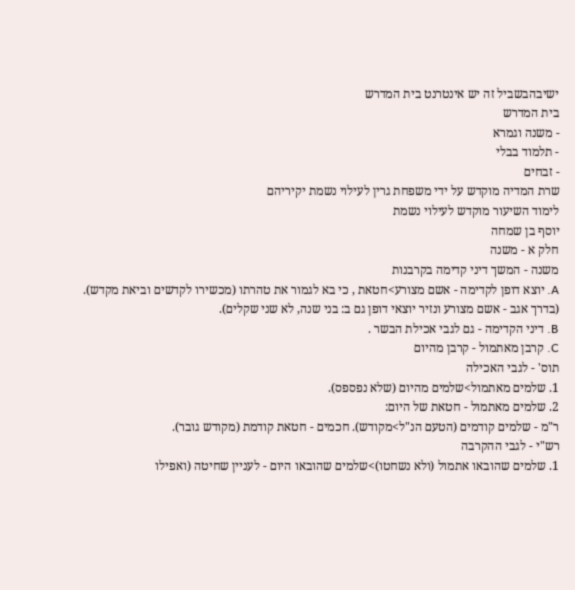ישיבהבשביל זה יש אינטרנט בית המדרש
בית המדרש
- משנה וגמרא
- תלמוד בבלי
- זבחים
שרת המדיה מוקדש על ידי משפחת גרין לעילוי נשמת יקיריהם
לימוד השיעור מוקדש לעילוי נשמת
יוסף בן שמחה
חלק א - משנה
משנה - המשך דיני קדימה בקרבנות
A. יוצא דופן לקדימה - אשם מצורע>חטאת , כי בא לגמור את טהרתו (מכשירו לקדשים וביאת מקדש).
(בדרך אגב - אשם מצורע ונזיר יוצאי דופן גם ב: בני שנה, לא שני שקלים).
B. דיני הקדימה - גם לגבי אכילת הבשר .
C. קרבן מאתמול - קרבן מהיום
תוס' - לגבי האכילה
1. שלמים מאתמול>שלמים מהיום (שלא נפספס).
2. שלמים מאתמול - חטאת של היום:
ר"מ - שלמים קודמים (הטעם הנ"ל>מקודש). חכמים - חטאת קודמת (מקודש גובר).
רש"י - לגבי ההקרבה
1. שלמים שהובאו אתמול (ולא נשחטו)>שלמים שהובאו היום - לעניין שחיטה (ואפילו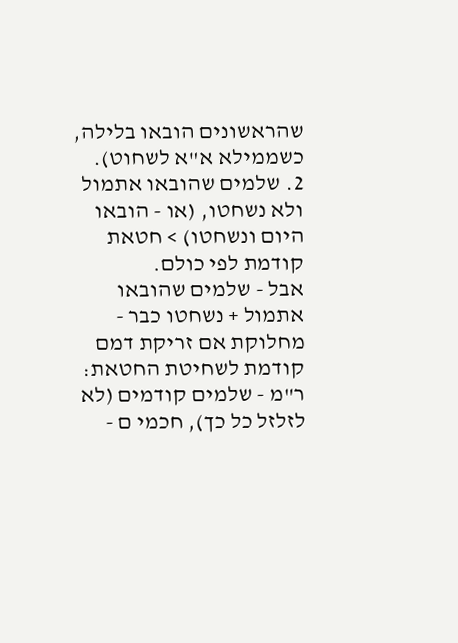שהראשונים הובאו בלילה, כשממילא א"א לשחוט).
2. שלמים שהובאו אתמול ולא נשחטו, (או - הובאו היום ונשחטו) > חטאת קודמת לפי כולם.
אבל - שלמים שהובאו אתמול + נשחטו כבר - מחלוקת אם זריקת דמם קודמת לשחיטת החטאת:
ר"מ - שלמים קודמים (לא לזלזל כל כך), חכמי ם -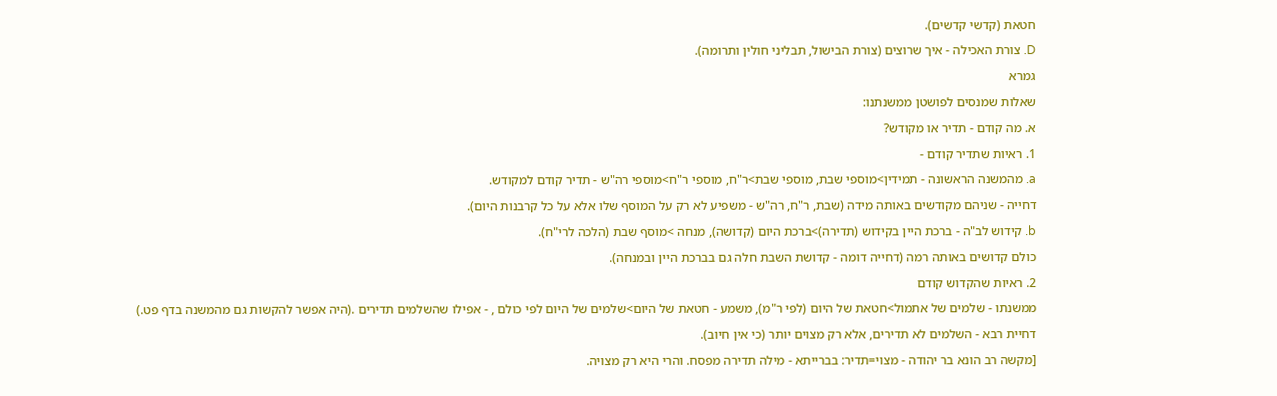חטאת (קדשי קדשים).
D. צורת האכילה - איך שרוצים (צורת הבישול, תבליני חולין ותרומה).
גמרא
שאלות שמנסים לפושטן ממשנתנו:
א. מה קודם - תדיר או מקודש?
1. ראיות שתדיר קודם -
a. מהמשנה הראשונה - תמידין>מוספי שבת, מוספי שבת>ר"ח, מוספי ר"ח>מוספי רה"ש - תדיר קודם למקודש.
דחייה - שניהם מקודשים באותה מידה (שבת, ר"ח, רה"ש - משפיע לא רק על המוסף שלו אלא על כל קרבנות היום).
b. קידוש לב"ה - ברכת היין בקידוש (תדירה)>ברכת היום (קדושה), מנחה >מוסף שבת (הלכה לרי"ח).
כולם קדושים באותה רמה (דחייה דומה - קדושת השבת חלה גם בברכת היין ובמנחה).
2. ראיות שהקדוש קודם
ממשנתו - שלמים של אתמול>חטאת של היום (לפי ר"מ), משמע - חטאת של היום>שלמים של היום לפי כולם , - אפילו שהשלמים תדירים .(היה אפשר להקשות גם מהמשנה בדף פט.)
דחיית רבא - השלמים לא תדירים, אלא רק מצוים יותר (כי אין חיוב).
[מקשה רב הונא בר יהודה - מצוי=תדיר: בברייתא - מילה תדירה מפסח. והרי היא רק מצויה.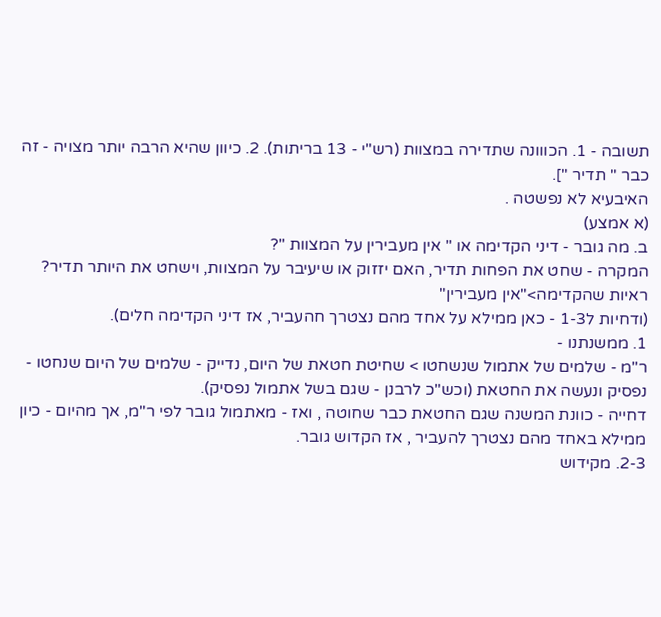תשובה - 1. הכווונה שתדירה במצוות (רש"י - 13 בריתות). 2. כיוון שהיא הרבה יותר מצויה - זה כבר " תדיר "].
האיבעיא לא נפשטה .
(א אמצע)
ב. מה גובר - דיני הקדימה או " אין מעבירין על המצוות "?
המקרה - שחט את הפחות תדיר, האם יזזוק או שיעיבר על המצוות, וישחט את היותר תדיר?
ראיות שהקדימה>"אין מעבירין"
(ודחיות ל1-3 - כאן ממילא על אחד מהם נצטרך חהעביר, אז דיני הקדימה חלים).
1. ממשנתנו -
ר"מ - שלמים של אתמול שנשחטו > שחיטת חטאת של היום, נדייק - שלמים של היום שנחטו - נפסיק ונעשה את החטאת (וכש"כ לרבנן - שגם בשל אתמול נפסיק).
דחייה - כוונת המשנה שגם החטאת כבר שחוטה , ואז - מאתמול גובר לפי ר"מ, אך מהיום - כיון ממילא באחד מהם נצטרך להעביר , אז הקדוש גובר.
2-3. מקידוש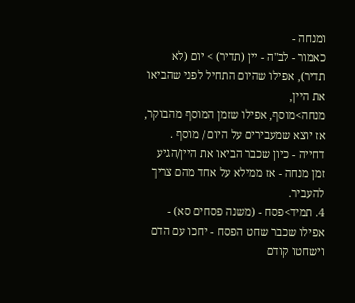ומנחה -
כאמור - לב"ה - יין (תדיר) > יום (לא תדיר), אפילו שהיום התחיל לפני שהביאו את היין,
מנחה>מוסף, אפילו שזמן המוסף מהבוקר,
אז יוצא שמעבירים על היום / מוסף .
דחייה - כיון שכבר הביאו את היין/הגיע זמן מנחה - אז ממילא על אחד מהם צריך להעביר.
4. תמיד>פסח - (משנה פסחים סא) - אפילו שכבר שחט הפסח - יחכו עם הדם וישחטו קודם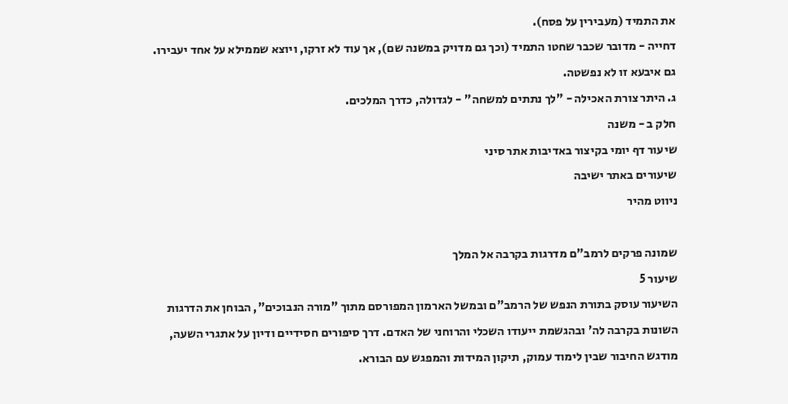את התמיד (מעבירין על פסח).
דחייה - מדובר שכבר שחטו התמיד (וכך גם מדויק במשנה שם), אך עוד לא זרקו, ויוצא שממילא על אחד יעבירו.
גם איבעא זו לא נפשטה.
ג. היתר צורת האכילה - "לך נתתים למשחה" - לגדולה, כדרך המלכים.
חלק ב - משנה
שיעור דף יומי בקיצור באדיבות אתר סיני
שיעורים באתר ישיבה
ניווט מהיר

שמונה פרקים לרמב"ם מדרגות בקרבה אל המלך
שיעור 5
השיעור עוסק בתורת הנפש של הרמב"ם ובמשל הארמון המפורסם מתוך "מורה הנבוכים", הבוחן את הדרגות השונות בקרבה לה' ובהגשמת ייעודו השכלי והרוחני של האדם. דרך סיפורים חסידיים ודיון על אתגרי השעה, מודגש החיבור שבין לימוד עמוק, תיקון המידות והמפגש עם הבורא.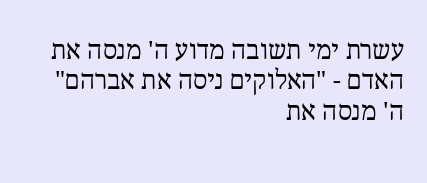עשרת ימי תשובה מדוע ה' מנסה את האדם - "האלוקים ניסה את אברהם"
ה' מנסה את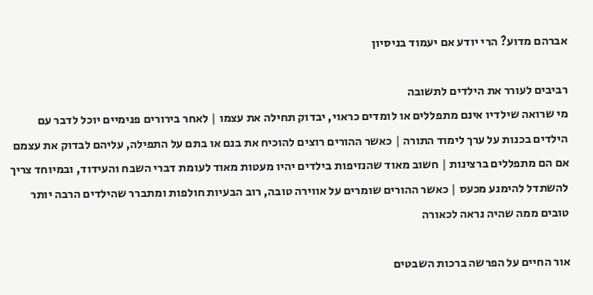אברהם מדוע? הרי יודע אם יעמוד בניסיון

רביבים לעורר את הילדים לתשובה
מי שרואה שילדיו אינם מתפללים או לומדים כראוי, יבדוק תחילה את עצמו | לאחר בירורים פנימיים יוכל לדבר עם הילדים בכנות על ערך לימוד התורה | כאשר ההורים רוצים להוכיח את בנם או בתם על התפילה, עליהם לבדוק את עצמם אם הם מתפללים ברצינות | חשוב מאוד שהנזיפות בילדים יהיו מעטות מאוד לעומת דברי השבח והעידוד, ובמיוחד צריך להשתדל להימנע מכעס | כאשר ההורים שומרים על אווירה טובה, רוב הבעיות חולפות ומתברר שהילדים הרבה יותר טובים ממה שהיה נראה לכאורה

אור החיים על הפרשה ברכות השבטים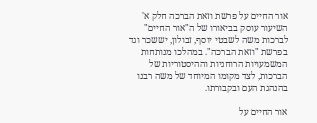אור החיים על פרשת וזאת הברכה חלק א'
השיעור עוסק בביאורו של ה"אור החיים" לברכות משה לשבטי יוסף, זבולון, יששכר וגד בפרשת "וזאת הברכה". במהלכו מנותחות המשמעויות הרוחניות וההיסטוריות של הברכות, לצד מקומו המיוחד של משה רבנו בהנהגת העם ובקבורתו.

אור החיים על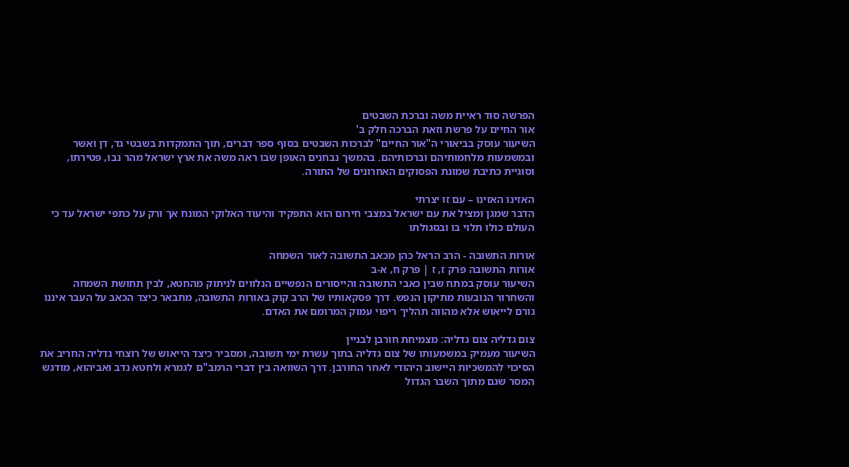הפרשה סוד ראיית משה וברכת השבטים
אור החיים על פרשת וזאת הברכה חלק ב'
השיעור עוסק בביאורי ה"אור החיים" לברכות השבטים בסוף ספר דברים, תוך התמקדות בשבטי גד, דן ואשר ובמשמעות מלחמותיהם וברכותיהם. בהמשך נבחנים האופן שבו ראה משה את ארץ ישראל מהר נבו, פטירתו, וסוגיית כתיבת שמונת הפסוקים האחרונים של התורה.

האזינו האזינו – עם זו יצרתי
הדבר שמגן ומציל את עם ישראל במצבי חירום הוא התפקיד והיעוד האלוקי המונח אך ורק על כתפי ישראל עד כי העולם כולו תלוי בו ובסגולתו

אורות התשובה - הרב הראל כהן מכאב התשובה לאור השמחה
אורות התשובה פרק ז, ז | פרק ח, א-ב
השיעור עוסק במתח שבין כאבי התשובה והייסורים הנפשיים הנלווים לניתוק מהחטא, לבין תחושת השמחה והשחרור הנובעות מתיקון הנפש. דרך פסקאותיו של הרב קוק באורות התשובה, מתבאר כיצד הכאב על העבר איננו גורם לייאוש אלא מהווה תהליך ריפוי עמוק המרומם את האדם.

צום גדליה צום גדליה: מצמיחת חורבן לבניין
השיעור מעמיק במשמעותו של צום גדליה בתוך עשרת ימי תשובה, ומסביר כיצד הייאוש של רוצחי גדליה החריב את הסיכוי להמשכיות היישוב היהודי לאחר החורבן. דרך השוואה בין דברי הרמב"ם לגמרא ולחטא נדב ואביהוא, מודגש המסר שגם מתוך השבר הגדול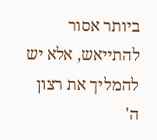ביותר אסור להתייאש, אלא יש להמליך את רצון ה'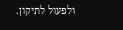ולפעול לתיקון.